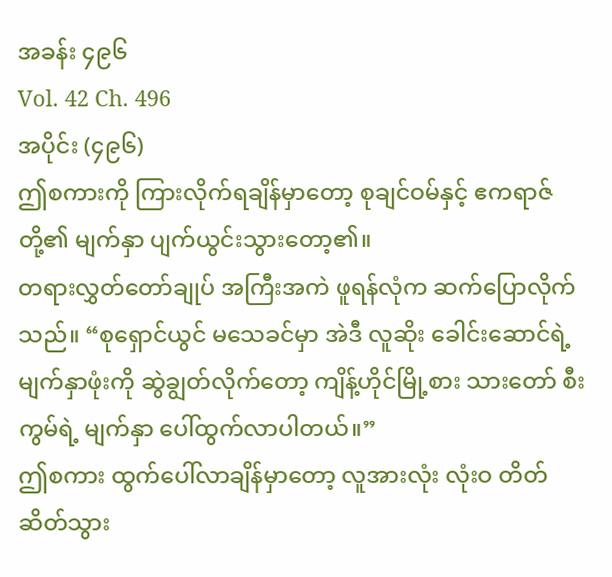အခန်း ၄၉၆
Vol. 42 Ch. 496
အပိုင်း (၄၉၆)
ဤစကားကို ကြားလိုက်ရချိန်မှာတော့ စုချင်ဝမ်နှင့် ဧကရာဇ် တို့၏ မျက်နှာ ပျက်ယွင်းသွားတော့၏။
တရားလွှတ်တော်ချုပ် အကြီးအကဲ ဖူရန်လုံက ဆက်ပြောလိုက်သည်။ “စုရှောင်ယွင် မသေခင်မှာ အဲဒီ လူဆိုး ခေါင်းဆောင်ရဲ့ မျက်နှာဖုံးကို ဆွဲချွတ်လိုက်တော့ ကျိန့်ဟိုင်မြို့စား သားတော် စီးကွမ်ရဲ့ မျက်နှာ ပေါ်ထွက်လာပါတယ်။”
ဤစကား ထွက်ပေါ်လာချိန်မှာတော့ လူအားလုံး လုံးဝ တိတ်ဆိတ်သွား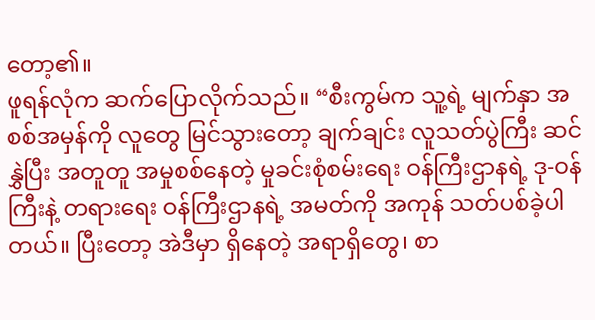တော့၏။
ဖူရန်လုံက ဆက်ပြောလိုက်သည်။ “စီးကွမ်က သူ့ရဲ့ မျက်နှာ အစစ်အမှန်ကို လူတွေ မြင်သွားတော့ ချက်ချင်း လူသတ်ပွဲကြီး ဆင်နွှဲပြီး အတူတူ အမှုစစ်နေတဲ့ မှုခင်းစုံစမ်းရေး ဝန်ကြီးဌာနရဲ့ ဒု-ဝန်ကြီးနဲ့ တရားရေး ဝန်ကြီးဌာနရဲ့ အမတ်ကို အကုန် သတ်ပစ်ခဲ့ပါတယ်။ ပြီးတော့ အဲဒီမှာ ရှိနေတဲ့ အရာရှိတွေ၊ စာ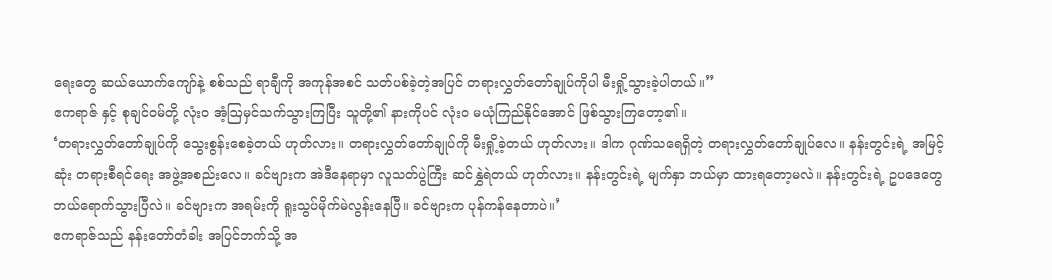ရေးတွေ ဆယ်ယောက်ကျော်နဲ့ စစ်သည် ရာချီကို အကုန်အစင် သတ်ပစ်ခဲ့တဲ့အပြင် တရားလွှတ်တော်ချုပ်ကိုပါ မီးရှို့သွားခဲ့ပါတယ်။”
ဧကရာဇ် နှင့် စုချင်ဝမ်တို့ လုံးဝ အံ့ဩမှင်သက်သွားကြပြီး သူတို့၏ နားကိုပင် လုံးဝ မယုံကြည်နိုင်အောင် ဖြစ်သွားကြတော့၏။
‘တရားလွှတ်တော်ချုပ်ကို သွေးစွန်းစေခဲ့တယ် ဟုတ်လား။ တရားလွှတ်တော်ချုပ်ကို မီးရှို့ခဲ့တယ် ဟုတ်လား။ ဒါက ဂုဏ်သရေရှိတဲ့ တရားလွှတ်တော်ချုပ်လေ။ နန်းတွင်းရဲ့ အမြင့်ဆုံး တရားစီရင်ရေး အဖွဲ့အစည်းလေ။ ခင်ဗျားက အဲဒီနေရာမှာ လူသတ်ပွဲကြီး ဆင်နွှဲရဲတယ် ဟုတ်လား။ နန်းတွင်းရဲ့ မျက်နှာ ဘယ်မှာ ထားရတော့မလဲ။ နန်းတွင်းရဲ့ ဥပဒေတွေ ဘယ်ရောက်သွားပြီလဲ။ ခင်ဗျားက အရမ်းကို ရူးသွပ်မိုက်မဲလွန်းနေပြီ။ ခင်ဗျားက ပုန်ကန်နေတာပဲ။’
ဧကရာဇ်သည် နန်းတော်တံခါး အပြင်ဘက်သို့ အ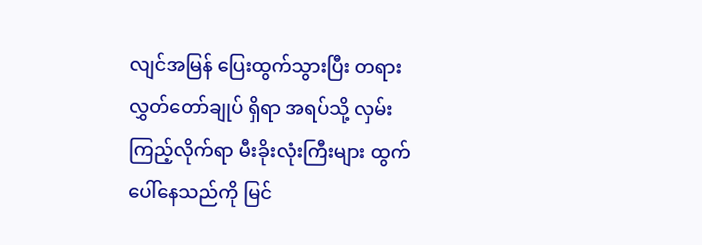လျင်အမြန် ပြေးထွက်သွားပြီး တရားလွှတ်တော်ချုပ် ရှိရာ အရပ်သို့ လှမ်းကြည့်လိုက်ရာ မီးခိုးလုံးကြီးများ ထွက်ပေါ်နေသည်ကို မြင်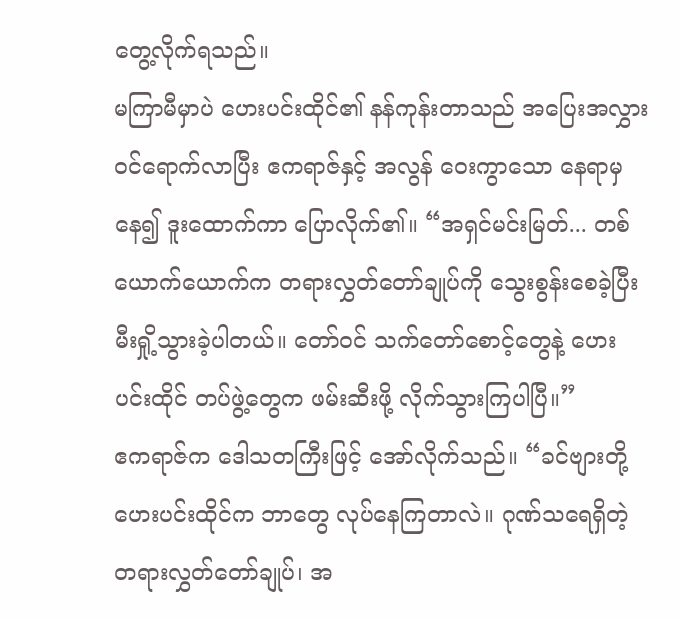တွေ့လိုက်ရသည်။
မကြာမီမှာပဲ ဟေးပင်းထိုင်၏ နန်ကုန်းတာသည် အပြေးအလွှား ဝင်ရောက်လာပြီး ဧကရာဇ်နှင့် အလွန် ဝေးကွာသော နေရာမှနေ၍ ဒူးထောက်ကာ ပြောလိုက်၏။ “အရှင်မင်းမြတ်... တစ်ယောက်ယောက်က တရားလွှတ်တော်ချုပ်ကို သွေးစွန်းစေခဲ့ပြီး မီးရှို့သွားခဲ့ပါတယ်။ တော်ဝင် သက်တော်စောင့်တွေနဲ့ ဟေးပင်းထိုင် တပ်ဖွဲ့တွေက ဖမ်းဆီးဖို့ လိုက်သွားကြပါပြီ။”
ဧကရာဇ်က ဒေါသတကြီးဖြင့် အော်လိုက်သည်။ “ခင်ဗျားတို့ ဟေးပင်းထိုင်က ဘာတွေ လုပ်နေကြတာလဲ။ ဂုဏ်သရေရှိတဲ့ တရားလွှတ်တော်ချုပ်၊ အ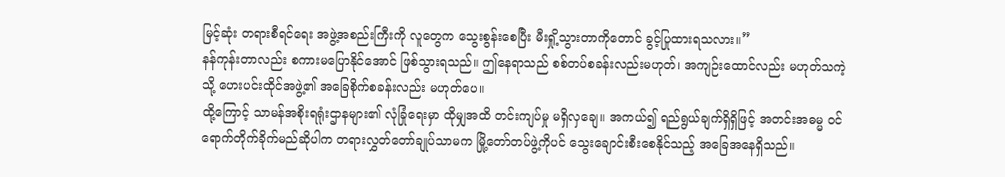မြင့်ဆုံး တရားစီရင်ရေး အဖွဲ့အစည်းကြီးကို လူတွေက သွေးစွန်းစေပြီး မီးရှို့သွားတာကိုတောင် ခွင့်ပြုထားရသလား။”
နန်ကုန်းတာလည်း စကားမပြောနိုင်အောင် ဖြစ်သွားရသည်။ ဤနေရာသည် စစ်တပ်စခန်းလည်းမဟုတ်၊ အကျဉ်းထောင်လည်း မဟုတ်သကဲ့သို့ ဟေးပင်းထိုင်အဖွဲ့၏ အခြေစိုက်စခန်းလည်း မဟုတ်ပေ။
ထို့ကြောင့် သာမန်အစိုးရရုံးဌာနများ၏ လုံခြုံရေးမှာ ထိုမျှအထိ တင်းကျပ်မှု မရှိလှချေ။ အကယ်၍ ရည်ရွယ်ချက်ရှိရှိဖြင့် အတင်းအဓမ္မ ဝင်ရောက်တိုက်ခိုက်မည်ဆိုပါက တရားလွှတ်တော်ချုပ်သာမက မြို့တော်တပ်ဖွဲ့ကိုပင် သွေးချောင်းစီးစေနိုင်သည့် အခြေအနေရှိသည်။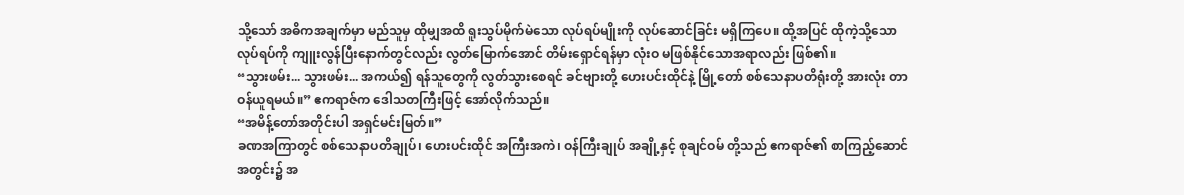သို့သော် အဓိကအချက်မှာ မည်သူမှ ထိုမျှအထိ ရူးသွပ်မိုက်မဲသော လုပ်ရပ်မျိုးကို လုပ်ဆောင်ခြင်း မရှိကြပေ။ ထို့အပြင် ထိုကဲ့သို့သော လုပ်ရပ်ကို ကျူးလွန်ပြီးနောက်တွင်လည်း လွတ်မြောက်အောင် တိမ်းရှောင်ရန်မှာ လုံးဝ မဖြစ်နိုင်သောအရာလည်း ဖြစ်၏။
“သွားဖမ်း... သွားဖမ်း... အကယ်၍ ရန်သူတွေကို လွတ်သွားစေရင် ခင်ဗျားတို့ ဟေးပင်းထိုင်နဲ့ မြို့တော် စစ်သေနာပတိရုံးတို့ အားလုံး တာဝန်ယူရမယ်။” ဧကရာဇ်က ဒေါသတကြီးဖြင့် အော်လိုက်သည်။
“အမိန့်တော်အတိုင်းပါ အရှင်မင်းမြတ်။”
ခဏအကြာတွင် စစ်သေနာပတိချုပ်၊ ဟေးပင်းထိုင် အကြီးအကဲ၊ ဝန်ကြီးချုပ် အချို့နှင့် စုချင်ဝမ် တို့သည် ဧကရာဇ်၏ စာကြည့်ဆောင် အတွင်း၌ အ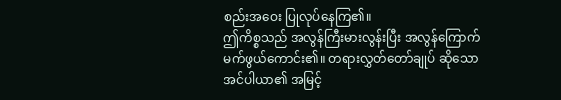စည်းအဝေး ပြုလုပ်နေကြ၏။
ဤကိစ္စသည် အလွန်ကြီးမားလွန်းပြီး အလွန်ကြောက်မက်ဖွယ်ကောင်း၏။ တရားလွှတ်တော်ချုပ် ဆိုသော အင်ပါယာ၏ အမြင့်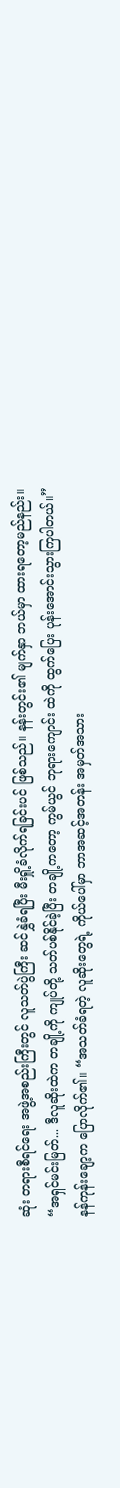ဆုံး တရားစီရင်ရေး အဖွဲ့အစည်းကြီးတွင် လူသတ်ပွဲကြီး ဆင်နွှဲခံရပြီး မီးရှို့ခံလိုက်ရခြင်းပင် ဖြစ်သည်။ နန်းတွင်း၏ မျက်နှာ ဘယ်မှာ ထားရတော့မည်နည်း။
“အရှင်မင်းမြတ်... ဒီလူဆိုးထဲက တချို့ကို ကျုပ်တို့ သတ်ပစ်နိုင်ခဲ့ပြီး တချို့ကတော့ ကွမ်ယွင် ဘုရားကျောင်း ထဲကို ထွက်ပြေး ပုန်းအောင်းသွားကြပါတယ်။”
နန်ကုန်းချော့က ပြောလိုက်၏။ “အသတ်ခံရတဲ့ လူဆိုးတွေရဲ့ ကိုယ်ပေါ်မှာ ဘာအဆင့်အတန်း အမှတ်အသား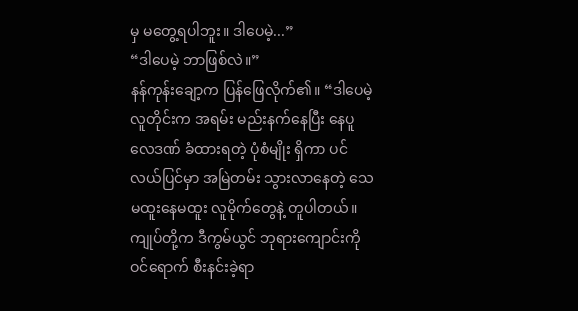မှ မတွေ့ရပါဘူး။ ဒါပေမဲ့...”
“ဒါပေမဲ့ ဘာဖြစ်လဲ။”
နန်ကုန်းချော့က ပြန်ဖြေလိုက်၏။ “ဒါပေမဲ့ လူတိုင်းက အရမ်း မည်းနက်နေပြီး နေပူလေဒဏ် ခံထားရတဲ့ ပုံစံမျိုး ရှိကာ ပင်လယ်ပြင်မှာ အမြဲတမ်း သွားလာနေတဲ့ သေမထူးနေမထူး လူမိုက်တွေနဲ့ တူပါတယ်။ ကျုပ်တို့က ဒီကွမ်ယွင် ဘုရားကျောင်းကို ဝင်ရောက် စီးနင်းခဲ့ရာ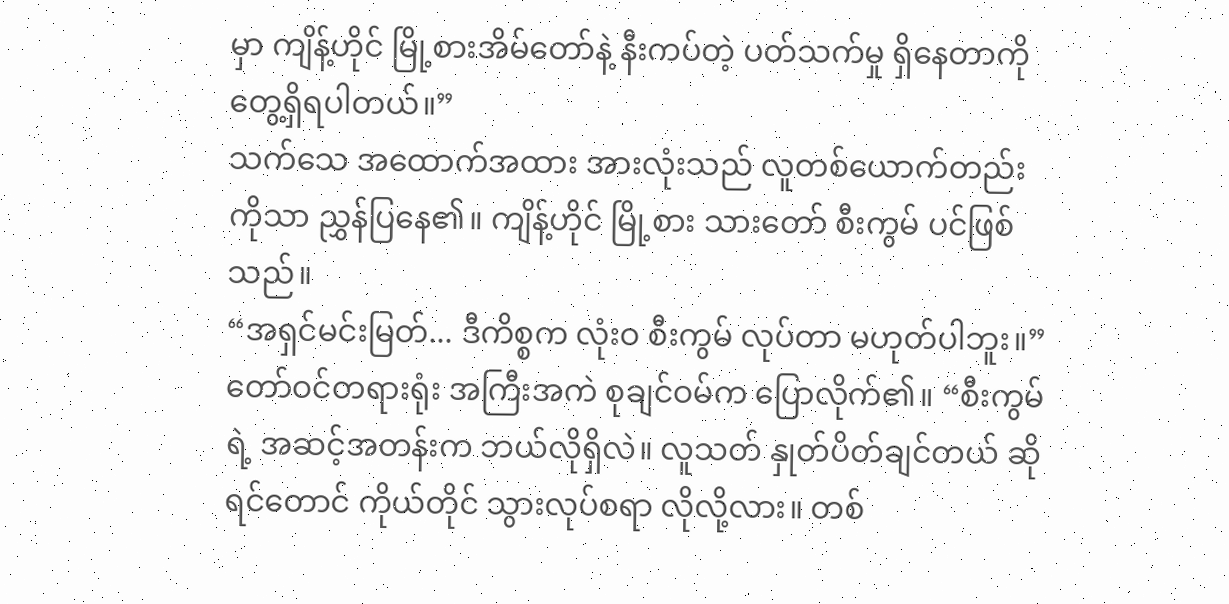မှာ ကျိန့်ဟိုင် မြို့စားအိမ်တော်နဲ့ နီးကပ်တဲ့ ပတ်သက်မှု ရှိနေတာကို တွေ့ရှိရပါတယ်။”
သက်သေ အထောက်အထား အားလုံးသည် လူတစ်ယောက်တည်းကိုသာ ညွှန်ပြနေ၏။ ကျိန့်ဟိုင် မြို့စား သားတော် စီးကွမ် ပင်ဖြစ်သည်။
“အရှင်မင်းမြတ်... ဒီကိစ္စက လုံးဝ စီးကွမ် လုပ်တာ မဟုတ်ပါဘူး။”
တော်ဝင်တရားရုံး အကြီးအကဲ စုချင်ဝမ်က ပြောလိုက်၏။ “စီးကွမ်ရဲ့ အဆင့်အတန်းက ဘယ်လိုရှိလဲ။ လူသတ် နှုတ်ပိတ်ချင်တယ် ဆိုရင်တောင် ကိုယ်တိုင် သွားလုပ်စရာ လိုလို့လား။ တစ်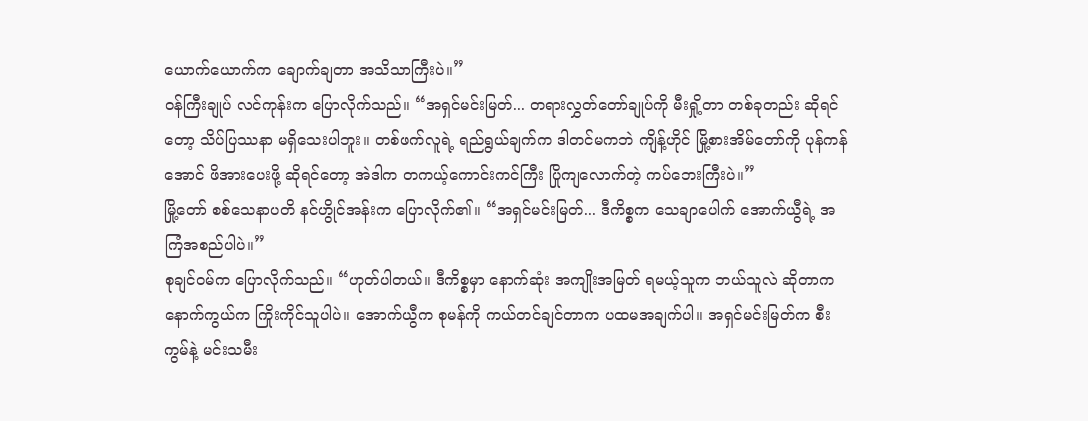ယောက်ယောက်က ချောက်ချတာ အသိသာကြီးပဲ။”
ဝန်ကြီးချုပ် လင်ကုန်းက ပြောလိုက်သည်။ “အရှင်မင်းမြတ်... တရားလွှတ်တော်ချုပ်ကို မီးရှို့တာ တစ်ခုတည်း ဆိုရင်တော့ သိပ်ပြဿနာ မရှိသေးပါဘူး။ တစ်ဖက်လူရဲ့ ရည်ရွယ်ချက်က ဒါတင်မကဘဲ ကျိန့်ဟိုင် မြို့စားအိမ်တော်ကို ပုန်ကန်အောင် ဖိအားပေးဖို့ ဆိုရင်တော့ အဲဒါက တကယ့်ကောင်းကင်ကြီး ပြိုကျလောက်တဲ့ ကပ်ဘေးကြီးပဲ။”
မြို့တော် စစ်သေနာပတိ နင်ဟွိုင်အန်းက ပြောလိုက်၏။ “အရှင်မင်းမြတ်... ဒီကိစ္စက သေချာပေါက် အောက်ယွီရဲ့ အကြံအစည်ပါပဲ။”
စုချင်ဝမ်က ပြောလိုက်သည်။ “ဟုတ်ပါတယ်။ ဒီကိစ္စမှာ နောက်ဆုံး အကျိုးအမြတ် ရမယ့်သူက ဘယ်သူလဲ ဆိုတာက နောက်ကွယ်က ကြိုးကိုင်သူပါပဲ။ အောက်ယွီက စုမန်ကို ကယ်တင်ချင်တာက ပထမအချက်ပါ။ အရှင်မင်းမြတ်က စီးကွမ်နဲ့ မင်းသမီး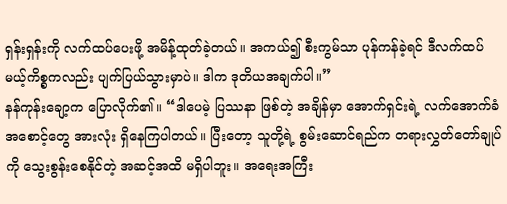ရှန်းရှန်းကို လက်ထပ်ပေးဖို့ အမိန့်ထုတ်ခဲ့တယ်။ အကယ်၍ စီးကွမ်သာ ပုန်ကန်ခဲ့ရင် ဒီလက်ထပ်မယ့်ကိစ္စကလည်း ပျက်ပြယ်သွားမှာပဲ။ ဒါက ဒုတိယအချက်ပါ။”
နန်ကုန်းချော့က ပြောလိုက်၏။ “ဒါပေမဲ့ ပြဿနာ ဖြစ်တဲ့ အချိန်မှာ အောက်ရှင်းရဲ့ လက်အောက်ခံ အစောင့်တွေ အားလုံး ရှိနေကြပါတယ်။ ပြီးတော့ သူတို့ရဲ့ စွမ်းဆောင်ရည်က တရားလွှတ်တော်ချုပ်ကို သွေးစွန်းစေနိုင်တဲ့ အဆင့်အထိ မရှိပါဘူး။ အရေးအကြီး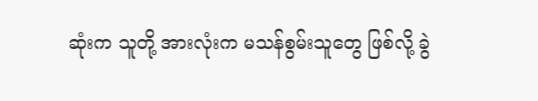ဆုံးက သူတို့ အားလုံးက မသန်စွမ်းသူတွေ ဖြစ်လို့ ခွဲ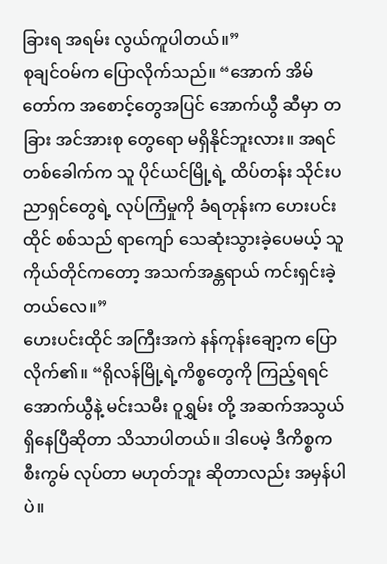ခြားရ အရမ်း လွယ်ကူပါတယ်။”
စုချင်ဝမ်က ပြောလိုက်သည်။ “အောက် အိမ်တော်က အစောင့်တွေအပြင် အောက်ယွီ ဆီမှာ တခြား အင်အားစု တွေရော မရှိနိုင်ဘူးလား။ အရင်တစ်ခေါက်က သူ ပိုင်ယင်မြို့ရဲ့ ထိပ်တန်း သိုင်းပညာရှင်တွေရဲ့ လုပ်ကြံမှုကို ခံရတုန်းက ဟေးပင်းထိုင် စစ်သည် ရာကျော် သေဆုံးသွားခဲ့ပေမယ့် သူကိုယ်တိုင်ကတော့ အသက်အန္တရာယ် ကင်းရှင်းခဲ့တယ်လေ။”
ဟေးပင်းထိုင် အကြီးအကဲ နန်ကုန်းချော့က ပြောလိုက်၏။ “ရိုလန်မြို့ရဲ့ကိစ္စတွေကို ကြည့်ရရင် အောက်ယွီနဲ့ မင်းသမီး ဝူရွှမ်း တို့ အဆက်အသွယ် ရှိနေပြီဆိုတာ သိသာပါတယ်။ ဒါပေမဲ့ ဒီကိစ္စက စီးကွမ် လုပ်တာ မဟုတ်ဘူး ဆိုတာလည်း အမှန်ပါပဲ။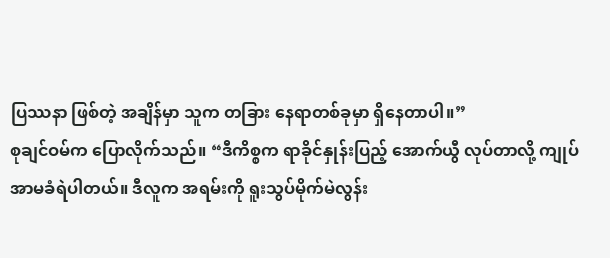ပြဿနာ ဖြစ်တဲ့ အချိန်မှာ သူက တခြား နေရာတစ်ခုမှာ ရှိနေတာပါ။”
စုချင်ဝမ်က ပြောလိုက်သည်။ “ဒီကိစ္စက ရာခိုင်နှုန်းပြည့် အောက်ယွီ လုပ်တာလို့ ကျုပ် အာမခံရဲပါတယ်။ ဒီလူက အရမ်းကို ရူးသွပ်မိုက်မဲလွန်း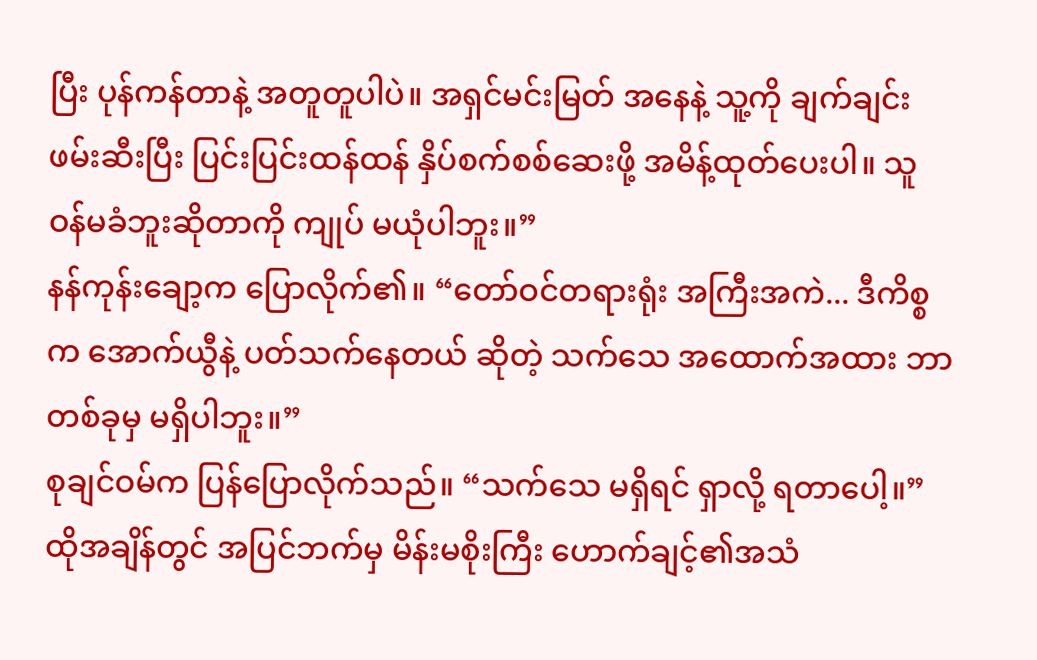ပြီး ပုန်ကန်တာနဲ့ အတူတူပါပဲ။ အရှင်မင်းမြတ် အနေနဲ့ သူ့ကို ချက်ချင်း ဖမ်းဆီးပြီး ပြင်းပြင်းထန်ထန် နှိပ်စက်စစ်ဆေးဖို့ အမိန့်ထုတ်ပေးပါ။ သူ ဝန်မခံဘူးဆိုတာကို ကျုပ် မယုံပါဘူး။”
နန်ကုန်းချော့က ပြောလိုက်၏။ “တော်ဝင်တရားရုံး အကြီးအကဲ... ဒီကိစ္စက အောက်ယွီနဲ့ ပတ်သက်နေတယ် ဆိုတဲ့ သက်သေ အထောက်အထား ဘာတစ်ခုမှ မရှိပါဘူး။”
စုချင်ဝမ်က ပြန်ပြောလိုက်သည်။ “သက်သေ မရှိရင် ရှာလို့ ရတာပေါ့။”
ထိုအချိန်တွင် အပြင်ဘက်မှ မိန်းမစိုးကြီး ဟောက်ချင့်၏အသံ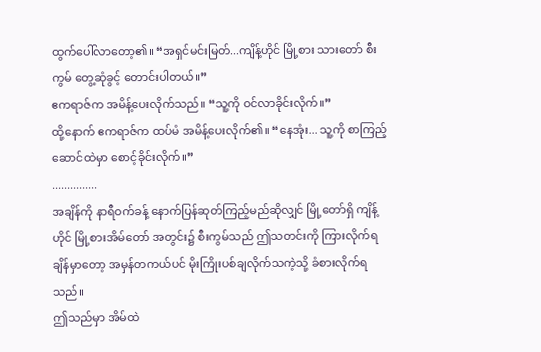ထွက်ပေါ်လာတော့၏။ “အရှင်မင်းမြတ်...ကျိန့်ဟိုင် မြို့စား သားတော် စီးကွမ် တွေ့ဆုံခွင့် တောင်းပါတယ်။”
ဧကရာဇ်က အမိန့်ပေးလိုက်သည်။ “သူ့ကို ဝင်လာခိုင်းလိုက်။”
ထို့နောက် ဧကရာဇ်က ထပ်မံ အမိန့်ပေးလိုက်၏။ “နေအုံး... သူ့ကို စာကြည့်ဆောင်ထဲမှာ စောင့်ခိုင်းလိုက်။”
...............
အချိန်ကို နာရီဝက်ခန့် နောက်ပြန်ဆုတ်ကြည့်မည်ဆိုလျှင် မြို့တော်ရှိ ကျိန့်ဟိုင် မြို့စားအိမ်တော် အတွင်း၌ စီးကွမ်သည် ဤသတင်းကို ကြားလိုက်ရချိန်မှာတော့ အမှန်တကယ်ပင် မိုးကြိုးပစ်ချလိုက်သကဲ့သို့ ခံစားလိုက်ရသည်။
ဤသည်မှာ အိမ်ထဲ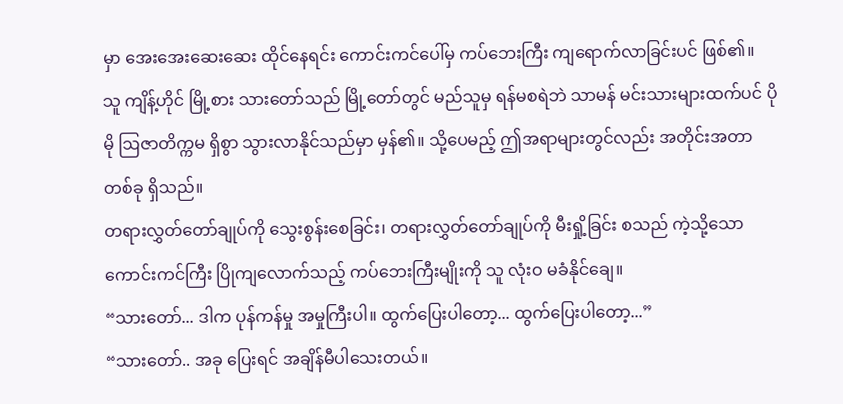မှာ အေးအေးဆေးဆေး ထိုင်နေရင်း ကောင်းကင်ပေါ်မှ ကပ်ဘေးကြီး ကျရောက်လာခြင်းပင် ဖြစ်၏။
သူ ကျိန့်ဟိုင် မြို့စား သားတော်သည် မြို့တော်တွင် မည်သူမှ ရန်မစရဲဘဲ သာမန် မင်းသားများထက်ပင် ပိုမို ဩဇာတိက္ကမ ရှိစွာ သွားလာနိုင်သည်မှာ မှန်၏။ သို့ပေမည့် ဤအရာများတွင်လည်း အတိုင်းအတာ တစ်ခု ရှိသည်။
တရားလွှတ်တော်ချုပ်ကို သွေးစွန်းစေခြင်း၊ တရားလွှတ်တော်ချုပ်ကို မီးရှို့ခြင်း စသည် ကဲ့သို့သော ကောင်းကင်ကြီး ပြိုကျလောက်သည့် ကပ်ဘေးကြီးမျိုးကို သူ လုံးဝ မခံနိုင်ချေ။
“သားတော်... ဒါက ပုန်ကန်မှု အမှုကြီးပါ။ ထွက်ပြေးပါတော့... ထွက်ပြေးပါတော့...”
“သားတော်.. အခု ပြေးရင် အချိန်မီပါသေးတယ်။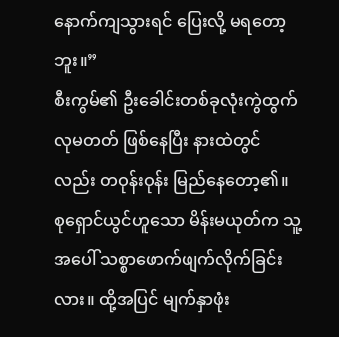နောက်ကျသွားရင် ပြေးလို့ မရတော့ဘူး။”
စီးကွမ်၏ ဦးခေါင်းတစ်ခုလုံးကွဲထွက်လုမတတ် ဖြစ်နေပြီး နားထဲတွင်လည်း တဝုန်းဝုန်း မြည်နေတော့၏။
စုရှောင်ယွင်ဟူသော မိန်းမယုတ်က သူ့အပေါ် သစ္စာဖောက်ဖျက်လိုက်ခြင်းလား။ ထို့အပြင် မျက်နှာဖုံး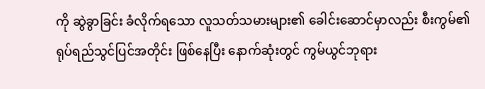ကို ဆွဲခွာခြင်း ခံလိုက်ရသော လူသတ်သမားများ၏ ခေါင်းဆောင်မှာလည်း စီးကွမ်၏ ရုပ်ရည်သွင်ပြင်အတိုင်း ဖြစ်နေပြီး နောက်ဆုံးတွင် ကွမ်ယွင်ဘုရား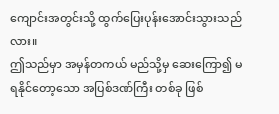ကျောင်းအတွင်းသို့ ထွက်ပြေးပုန်းအောင်းသွားသည်လား။
ဤသည်မှာ အမှန်တကယ် မည်သို့မှ ဆေးကြော၍ မရနိုင်တော့သော အပြစ်ဒဏ်ကြီး တစ်ခု ဖြစ်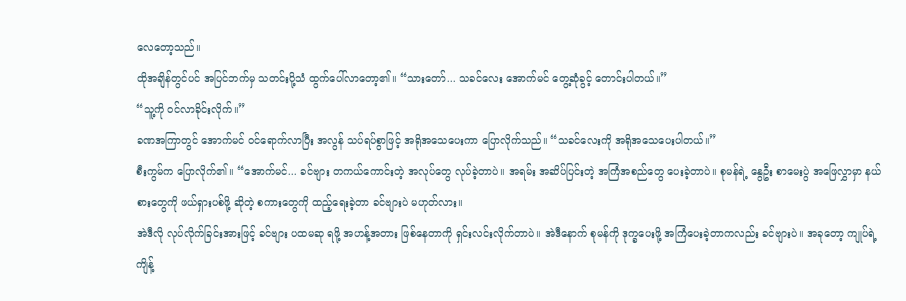လေတော့သည်။
ထိုအချိန်တွင်ပင် အပြင်ဘက်မှ သတင်းပို့သံ ထွက်ပေါ်လာတော့၏။ “သားတော်... သခင်လေး အောက်မင် တွေ့ဆုံခွင့် တောင်းပါတယ်။”
“သူ့ကို ဝင်လာခိုင်းလိုက်။”
ခဏအကြာတွင် အောက်မင် ဝင်ရောက်လာပြီး အလွန် သပ်ရပ်စွာဖြင့် အရိုအသေပေးကာ ပြောလိုက်သည်။ “သခင်လေးကို အရိုအသေပေးပါတယ်။”
စီးကွမ်က ပြောလိုက်၏။ “အောက်မင်... ခင်ဗျား တကယ်ကောင်းတဲ့ အလုပ်တွေ လုပ်ခဲ့တာပဲ။ အရမ်း အဆိပ်ပြင်းတဲ့ အကြံအစည်တွေ ပေးခဲ့တာပဲ။ စုမန်ရဲ့ နွေဦး စာမေးပွဲ အဖြေလွှာမှာ နယ်စားတွေကို ဖယ်ရှားပစ်ဖို့ ဆိုတဲ့ စကားတွေကို ထည့်ရေးခဲ့တာ ခင်ဗျားပဲ မဟုတ်လား။
အဲဒီလို လုပ်လိုက်ခြင်းအားဖြင့် ခင်ဗျား ပထမဆု ရဖို့ အဟန့်အတား ဖြစ်နေတာကို ရှင်းလင်းလိုက်တာပဲ။ အဲဒီနောက် စုမန်ကို ဒုက္ခပေးဖို့ အကြံပေးခဲ့တာကလည်း ခင်ဗျားပဲ။ အခုတော့ ကျုပ်ရဲ့ ကျိန့်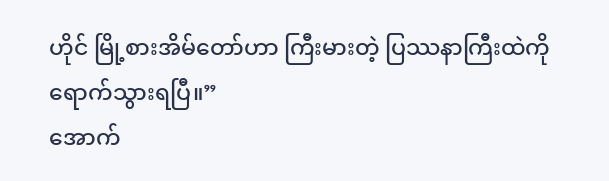ဟိုင် မြို့စားအိမ်တော်ဟာ ကြီးမားတဲ့ ပြဿနာကြီးထဲကို ရောက်သွားရပြီ။”
အောက်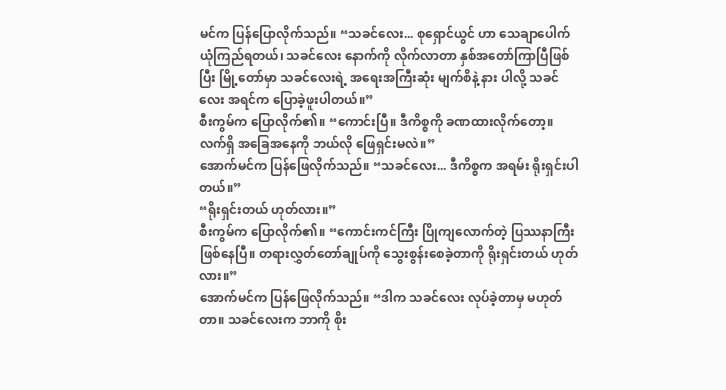မင်က ပြန်ပြောလိုက်သည်။ “သခင်လေး... စုရှောင်ယွင် ဟာ သေချာပေါက် ယုံကြည်ရတယ်၊ သခင်လေး နောက်ကို လိုက်လာတာ နှစ်အတော်ကြာပြီဖြစ်ပြီး မြို့တော်မှာ သခင်လေးရဲ့ အရေးအကြီးဆုံး မျက်စိနဲ့ နား ပါလို့ သခင်လေး အရင်က ပြောခဲ့ဖူးပါတယ်။”
စီးကွမ်က ပြောလိုက်၏။ “ကောင်းပြီ။ ဒီကိစ္စကို ခဏထားလိုက်တော့။ လက်ရှိ အခြေအနေကို ဘယ်လို ဖြေရှင်းမလဲ။”
အောက်မင်က ပြန်ဖြေလိုက်သည်။ “သခင်လေး... ဒီကိစ္စက အရမ်း ရိုးရှင်းပါတယ်။”
“ရိုးရှင်းတယ် ဟုတ်လား။”
စီးကွမ်က ပြောလိုက်၏။ “ကောင်းကင်ကြီး ပြိုကျလောက်တဲ့ ပြဿနာကြီး ဖြစ်နေပြီ။ တရားလွှတ်တော်ချုပ်ကို သွေးစွန်းစေခဲ့တာကို ရိုးရှင်းတယ် ဟုတ်လား။”
အောက်မင်က ပြန်ဖြေလိုက်သည်။ “ဒါက သခင်လေး လုပ်ခဲ့တာမှ မဟုတ်တာ။ သခင်လေးက ဘာကို စိုး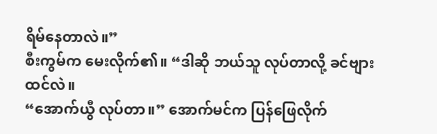ရိမ်နေတာလဲ။”
စီးကွမ်က မေးလိုက်၏။ “ဒါဆို ဘယ်သူ လုပ်တာလို့ ခင်ဗျား ထင်လဲ။
“အောက်ယွီ လုပ်တာ။” အောက်မင်က ပြန်ဖြေလိုက်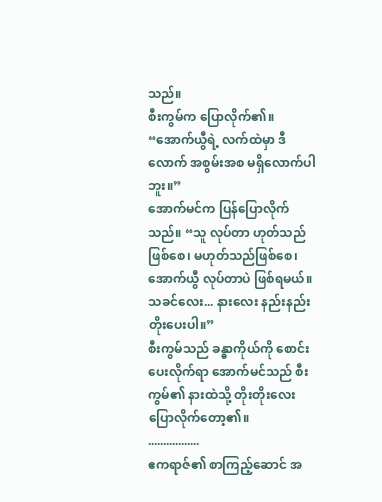သည်။
စီးကွမ်က ပြောလိုက်၏။ “အောက်ယွီရဲ့ လက်ထဲမှာ ဒီလောက် အစွမ်းအစ မရှိလောက်ပါဘူး။”
အောက်မင်က ပြန်ပြောလိုက်သည်။ “သူ လုပ်တာ ဟုတ်သည်ဖြစ်စေ၊ မဟုတ်သည်ဖြစ်စေ၊ အောက်ယွီ လုပ်တာပဲ ဖြစ်ရမယ်။ သခင်လေး... နားလေး နည်းနည်း တိုးပေးပါ။”
စီးကွမ်သည် ခန္ဓာကိုယ်ကို စောင်းပေးလိုက်ရာ အောက်မင်သည် စီးကွမ်၏ နားထဲသို့ တိုးတိုးလေး ပြောလိုက်တော့၏။
.................
ဧကရာဇ်၏ စာကြည့်ဆောင် အ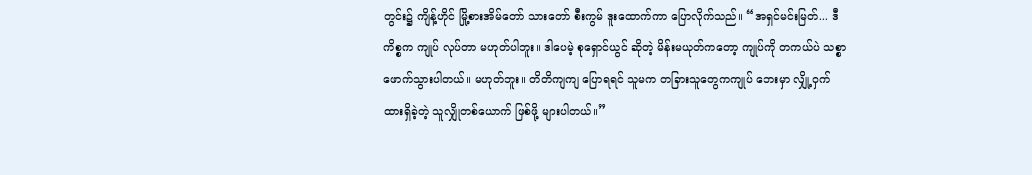တွင်း၌ ကျိန့်ဟိုင် မြို့စားအိမ်တော် သားတော် စီးကွမ် ဒူးထောက်ကာ ပြောလိုက်သည်။ “အရှင်မင်းမြတ်... ဒီကိစ္စက ကျုပ် လုပ်တာ မဟုတ်ပါဘူး။ ဒါပေမဲ့ စုရှောင်ယွင် ဆိုတဲ့ မိန်းမယုတ်ကတော့ ကျုပ်ကို တကယ်ပဲ သစ္စာဖောက်သွားပါတယ်။ မဟုတ်ဘူး။ တိတိကျကျ ပြောရရင် သူမက တခြားသူတွေကကျုပ် ဘေးမှာ လျှို့ဝှက် ထားရှိခဲ့တဲ့ သူလျှိုတစ်ယောက် ဖြစ်ဖို့ များပါတယ်။”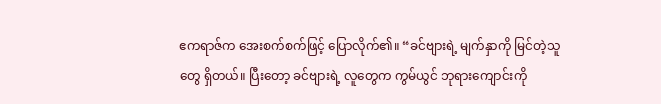ဧကရာဇ်က အေးစက်စက်ဖြင့် ပြောလိုက်၏။ “ခင်ဗျားရဲ့ မျက်နှာကို မြင်တဲ့သူတွေ ရှိတယ်။ ပြီးတော့ ခင်ဗျားရဲ့ လူတွေက ကွမ်ယွင် ဘုရားကျောင်းကို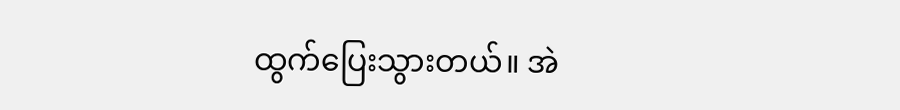ထွက်ပြေးသွားတယ်။ အဲ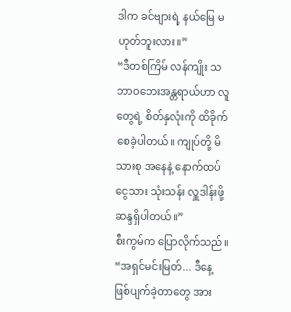ဒါက ခင်ဗျားရဲ့ နယ်မြေ မဟုတ်ဘူးလား။”
“ဒီတစ်ကြိမ် လန်ကျိုး သဘာဝဘေးအန္တရာယ်ဟာ လူတွေရဲ့ စိတ်နှလုံးကို ထိခိုက်စေခဲ့ပါတယ်။ ကျုပ်တို့ မိသားစု အနေနဲ့ နောက်ထပ် ငွေသား သုံးသန်း လှူဒါန်းဖို့ ဆန္ဒရှိပါတယ်။”
စီးကွမ်က ပြောလိုက်သည်။ “အရှင်မင်းမြတ်... ဒီနေ့ ဖြစ်ပျက်ခဲ့တာတွေ အား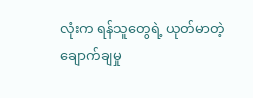လုံးက ရန်သူတွေရဲ့ ယုတ်မာတဲ့ ချောက်ချမှု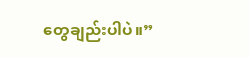တွေချည်းပါပဲ။”